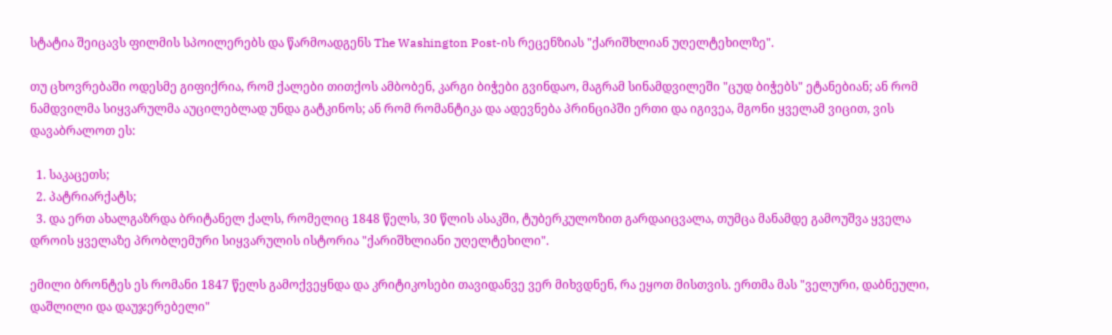სტატია შეიცავს ფილმის სპოილერებს და წარმოადგენს The Washington Post-ის რეცენზიას "ქარიშხლიან უღელტეხილზე".

თუ ცხოვრებაში ოდესმე გიფიქრია, რომ ქალები თითქოს ამბობენ, კარგი ბიჭები გვინდაო, მაგრამ სინამდვილეში "ცუდ ბიჭებს" ეტანებიან; ან რომ ნამდვილმა სიყვარულმა აუცილებლად უნდა გატკინოს; ან რომ რომანტიკა და ადევნება პრინციპში ერთი და იგივეა, მგონი ყველამ ვიცით, ვის დავაბრალოთ ეს:

  1. საკაცეთს;
  2. პატრიარქატს;
  3. და ერთ ახალგაზრდა ბრიტანელ ქალს, რომელიც 1848 წელს, 30 წლის ასაკში, ტუბერკულოზით გარდაიცვალა, თუმცა მანამდე გამოუშვა ყველა დროის ყველაზე პრობლემური სიყვარულის ისტორია "ქარიშხლიანი უღელტეხილი".

ემილი ბრონტეს ეს რომანი 1847 წელს გამოქვეყნდა და კრიტიკოსები თავიდანვე ვერ მიხვდნენ, რა ეყოთ მისთვის. ერთმა მას "ველური, დაბნეული, დაშლილი და დაუჯერებელი"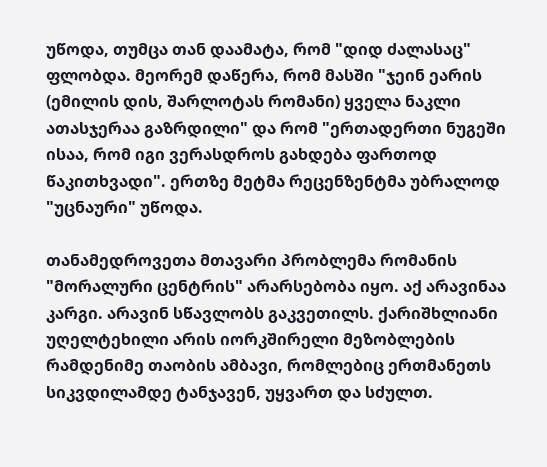უწოდა, თუმცა თან დაამატა, რომ "დიდ ძალასაც" ფლობდა. მეორემ დაწერა, რომ მასში "ჯეინ ეარის (ემილის დის, შარლოტას რომანი) ყველა ნაკლი ათასჯერაა გაზრდილი" და რომ "ერთადერთი ნუგეში ისაა, რომ იგი ვერასდროს გახდება ფართოდ წაკითხვადი". ერთზე მეტმა რეცენზენტმა უბრალოდ "უცნაური" უწოდა.

თანამედროვეთა მთავარი პრობლემა რომანის "მორალური ცენტრის" არარსებობა იყო. აქ არავინაა კარგი. არავინ სწავლობს გაკვეთილს. ქარიშხლიანი უღელტეხილი არის იორკშირელი მეზობლების რამდენიმე თაობის ამბავი, რომლებიც ერთმანეთს სიკვდილამდე ტანჯავენ, უყვართ და სძულთ.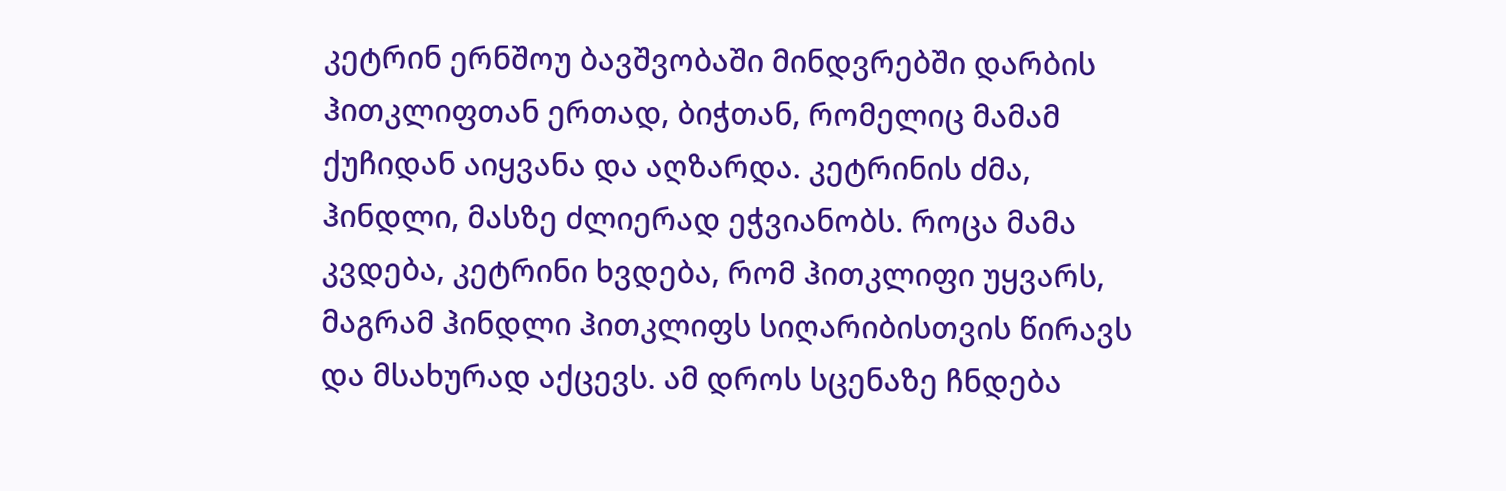კეტრინ ერნშოუ ბავშვობაში მინდვრებში დარბის ჰითკლიფთან ერთად, ბიჭთან, რომელიც მამამ ქუჩიდან აიყვანა და აღზარდა. კეტრინის ძმა, ჰინდლი, მასზე ძლიერად ეჭვიანობს. როცა მამა კვდება, კეტრინი ხვდება, რომ ჰითკლიფი უყვარს, მაგრამ ჰინდლი ჰითკლიფს სიღარიბისთვის წირავს და მსახურად აქცევს. ამ დროს სცენაზე ჩნდება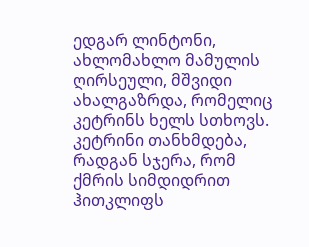ედგარ ლინტონი, ახლომახლო მამულის ღირსეული, მშვიდი ახალგაზრდა, რომელიც კეტრინს ხელს სთხოვს. კეტრინი თანხმდება, რადგან სჯერა, რომ ქმრის სიმდიდრით ჰითკლიფს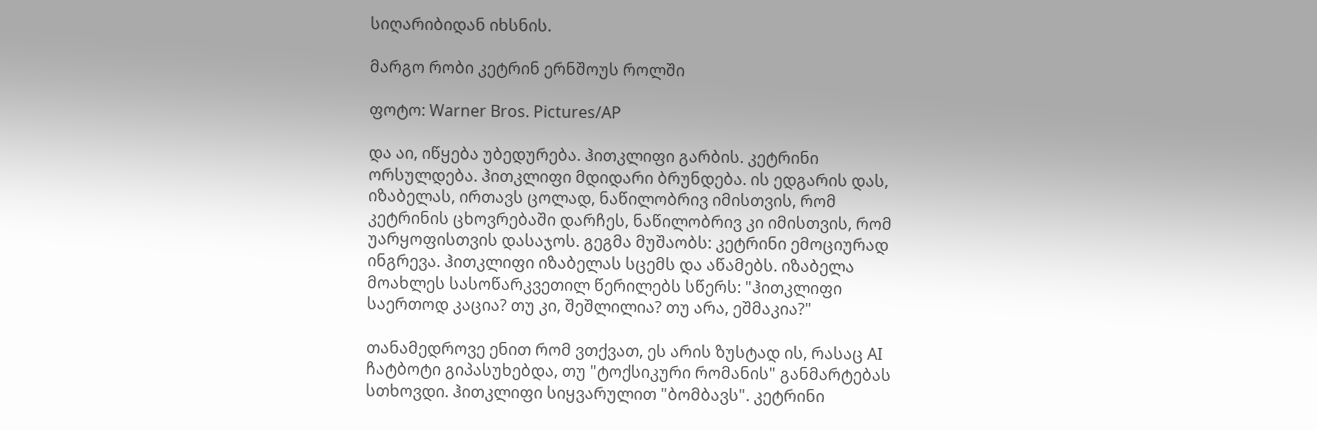სიღარიბიდან იხსნის.

მარგო რობი კეტრინ ერნშოუს როლში

ფოტო: Warner Bros. Pictures/AP

და აი, იწყება უბედურება. ჰითკლიფი გარბის. კეტრინი ორსულდება. ჰითკლიფი მდიდარი ბრუნდება. ის ედგარის დას, იზაბელას, ირთავს ცოლად, ნაწილობრივ იმისთვის, რომ კეტრინის ცხოვრებაში დარჩეს, ნაწილობრივ კი იმისთვის, რომ უარყოფისთვის დასაჯოს. გეგმა მუშაობს: კეტრინი ემოციურად ინგრევა. ჰითკლიფი იზაბელას სცემს და აწამებს. იზაბელა მოახლეს სასოწარკვეთილ წერილებს სწერს: "ჰითკლიფი საერთოდ კაცია? თუ კი, შეშლილია? თუ არა, ეშმაკია?"

თანამედროვე ენით რომ ვთქვათ, ეს არის ზუსტად ის, რასაც AI ჩატბოტი გიპასუხებდა, თუ "ტოქსიკური რომანის" განმარტებას სთხოვდი. ჰითკლიფი სიყვარულით "ბომბავს". კეტრინი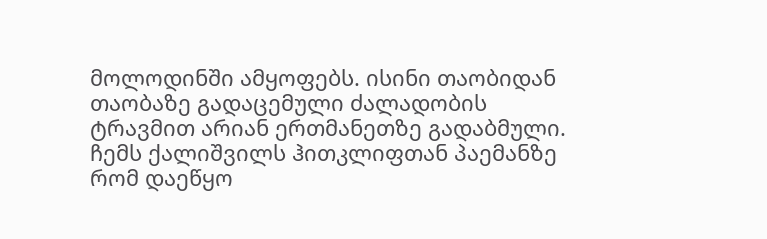მოლოდინში ამყოფებს. ისინი თაობიდან თაობაზე გადაცემული ძალადობის ტრავმით არიან ერთმანეთზე გადაბმული. ჩემს ქალიშვილს ჰითკლიფთან პაემანზე რომ დაეწყო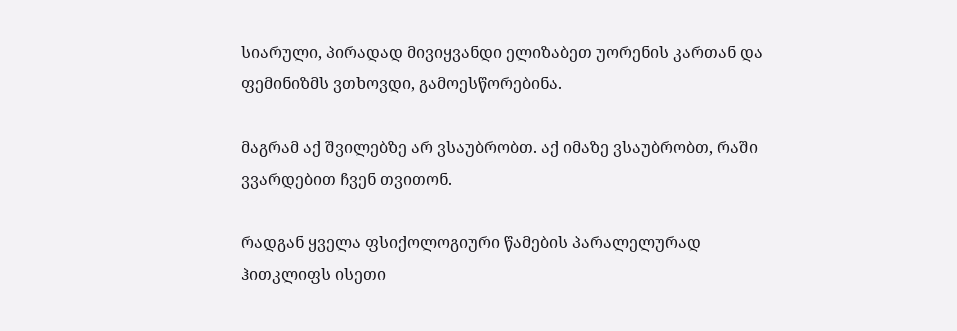სიარული, პირადად მივიყვანდი ელიზაბეთ უორენის კართან და ფემინიზმს ვთხოვდი, გამოესწორებინა.

მაგრამ აქ შვილებზე არ ვსაუბრობთ. აქ იმაზე ვსაუბრობთ, რაში ვვარდებით ჩვენ თვითონ.

რადგან ყველა ფსიქოლოგიური წამების პარალელურად ჰითკლიფს ისეთი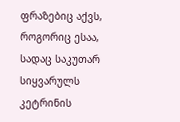ფრაზებიც აქვს, როგორიც ესაა, სადაც საკუთარ სიყვარულს კეტრინის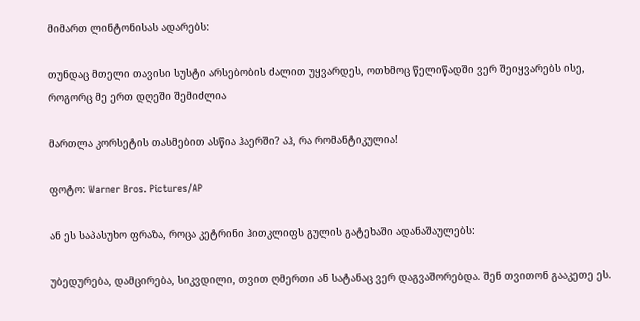მიმართ ლინტონისას ადარებს:

თუნდაც მთელი თავისი სუსტი არსებობის ძალით უყვარდეს, ოთხმოც წელიწადში ვერ შეიყვარებს ისე, როგორც მე ერთ დღეში შემიძლია

მართლა კორსეტის თასმებით ასწია ჰაერში? აჰ, რა რომანტიკულია!

ფოტო: Warner Bros. Pictures/AP

ან ეს საპასუხო ფრაზა, როცა კეტრინი ჰითკლიფს გულის გატეხაში ადანაშაულებს:

უბედურება, დამცირება, სიკვდილი, თვით ღმერთი ან სატანაც ვერ დაგვაშორებდა. შენ თვითონ გააკეთე ეს.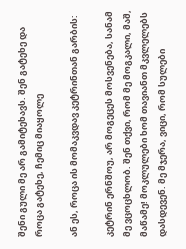შენი გული მე არ გამიტეხავს. შენ გატეხე და როცა გატეხე, ჩემიც მიაყოლე

ან ეს, როცა ის მომაკვდავ კეტრინთან გარბის:

კეტრინ ერნშოუ, არ მოგეცეს მოსვენება, სანამ მე ვცოცხლობ. შენ თქვი, რომ მე მოგკალი, მაშ, მაწამე! მოკლულები ხომ თავიანთ მკვლელებს დასდევენ. მე მჯერა, ვიცი, რომ სულები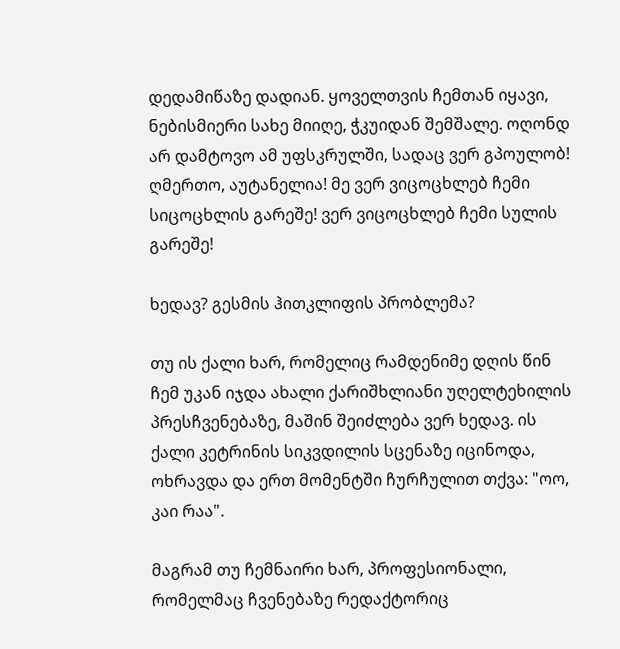დედამიწაზე დადიან. ყოველთვის ჩემთან იყავი, ნებისმიერი სახე მიიღე, ჭკუიდან შემშალე. ოღონდ არ დამტოვო ამ უფსკრულში, სადაც ვერ გპოულობ! ღმერთო, აუტანელია! მე ვერ ვიცოცხლებ ჩემი სიცოცხლის გარეშე! ვერ ვიცოცხლებ ჩემი სულის გარეშე!

ხედავ? გესმის ჰითკლიფის პრობლემა?

თუ ის ქალი ხარ, რომელიც რამდენიმე დღის წინ ჩემ უკან იჯდა ახალი ქარიშხლიანი უღელტეხილის პრესჩვენებაზე, მაშინ შეიძლება ვერ ხედავ. ის ქალი კეტრინის სიკვდილის სცენაზე იცინოდა, ოხრავდა და ერთ მომენტში ჩურჩულით თქვა: "ოო, კაი რაა".

მაგრამ თუ ჩემნაირი ხარ, პროფესიონალი, რომელმაც ჩვენებაზე რედაქტორიც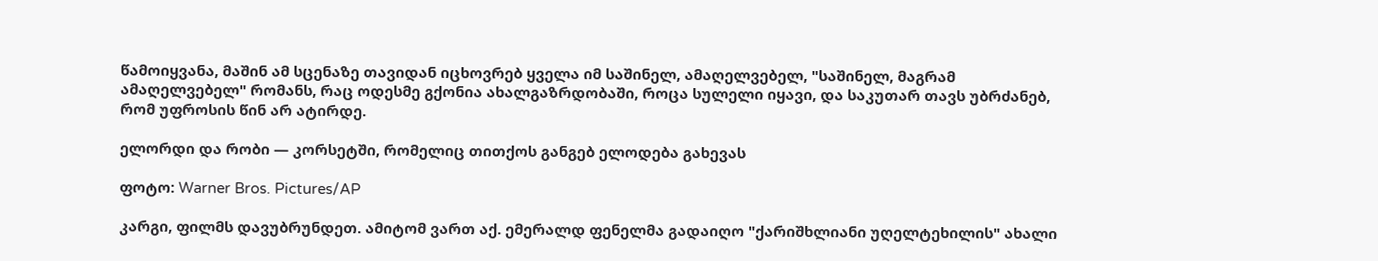წამოიყვანა, მაშინ ამ სცენაზე თავიდან იცხოვრებ ყველა იმ საშინელ, ამაღელვებელ, "საშინელ, მაგრამ ამაღელვებელ" რომანს, რაც ოდესმე გქონია ახალგაზრდობაში, როცა სულელი იყავი, და საკუთარ თავს უბრძანებ, რომ უფროსის წინ არ ატირდე.

ელორდი და რობი — კორსეტში, რომელიც თითქოს განგებ ელოდება გახევას

ფოტო: Warner Bros. Pictures/AP

კარგი, ფილმს დავუბრუნდეთ. ამიტომ ვართ აქ. ემერალდ ფენელმა გადაიღო "ქარიშხლიანი უღელტეხილის" ახალი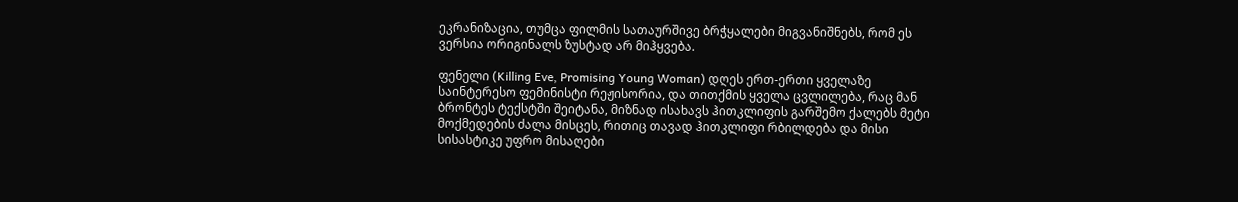ეკრანიზაცია, თუმცა ფილმის სათაურშივე ბრჭყალები მიგვანიშნებს, რომ ეს ვერსია ორიგინალს ზუსტად არ მიჰყვება.

ფენელი (Killing Eve, Promising Young Woman) დღეს ერთ-ერთი ყველაზე საინტერესო ფემინისტი რეჟისორია, და თითქმის ყველა ცვლილება, რაც მან ბრონტეს ტექსტში შეიტანა, მიზნად ისახავს ჰითკლიფის გარშემო ქალებს მეტი მოქმედების ძალა მისცეს, რითიც თავად ჰითკლიფი რბილდება და მისი სისასტიკე უფრო მისაღები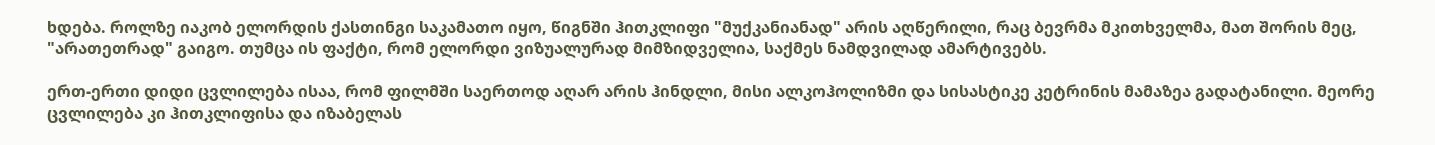ხდება. როლზე იაკობ ელორდის ქასთინგი საკამათო იყო, წიგნში ჰითკლიფი "მუქკანიანად" არის აღწერილი, რაც ბევრმა მკითხველმა, მათ შორის მეც, "არათეთრად" გაიგო. თუმცა ის ფაქტი, რომ ელორდი ვიზუალურად მიმზიდველია, საქმეს ნამდვილად ამარტივებს.

ერთ-ერთი დიდი ცვლილება ისაა, რომ ფილმში საერთოდ აღარ არის ჰინდლი, მისი ალკოჰოლიზმი და სისასტიკე კეტრინის მამაზეა გადატანილი. მეორე ცვლილება კი ჰითკლიფისა და იზაბელას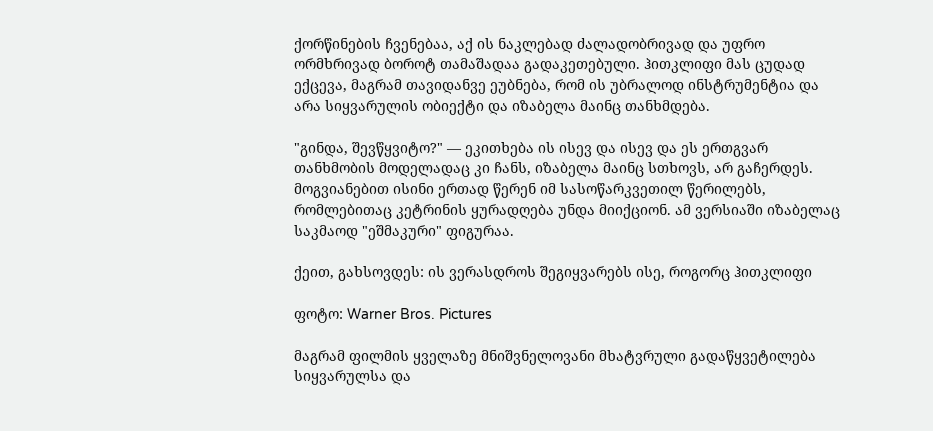ქორწინების ჩვენებაა, აქ ის ნაკლებად ძალადობრივად და უფრო ორმხრივად ბოროტ თამაშადაა გადაკეთებული. ჰითკლიფი მას ცუდად ექცევა, მაგრამ თავიდანვე ეუბნება, რომ ის უბრალოდ ინსტრუმენტია და არა სიყვარულის ობიექტი და იზაბელა მაინც თანხმდება.

"გინდა, შევწყვიტო?" — ეკითხება ის ისევ და ისევ და ეს ერთგვარ თანხმობის მოდელადაც კი ჩანს, იზაბელა მაინც სთხოვს, არ გაჩერდეს. მოგვიანებით ისინი ერთად წერენ იმ სასოწარკვეთილ წერილებს, რომლებითაც კეტრინის ყურადღება უნდა მიიქციონ. ამ ვერსიაში იზაბელაც საკმაოდ "ეშმაკური" ფიგურაა.

ქეით, გახსოვდეს: ის ვერასდროს შეგიყვარებს ისე, როგორც ჰითკლიფი

ფოტო: Warner Bros. Pictures

მაგრამ ფილმის ყველაზე მნიშვნელოვანი მხატვრული გადაწყვეტილება სიყვარულსა და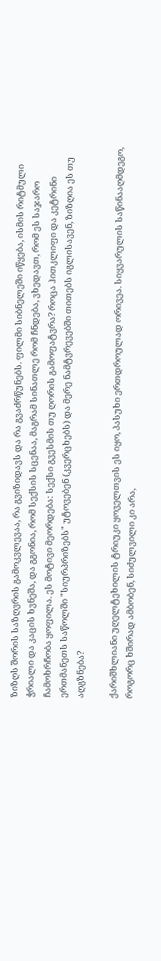ზიზღს შორის საზღვრის გამოკვლევაა, რა გვიზიდავს და რა გვაძრწუნებს. ფილმი სიბნელეში იწყება, ისმის რიტმული ჭრიალი და კაცის ხვნეშა, და გგონია, რომ სექსის სცენაა, მაგრამ სინათლე რომ ჩნდება, ვხედავთ, რომ ეს საჯარო ჩამოხრჩობა ყოფილა. ეს მოტივი მეორდება: სექსი გვესმის თუ ღორის გამოფატვრა? როცა ჰითკლიფი და კეტრინი ერთმანეთს საწოლში "სიურპრიზებს" უტოვებენ (კვერცხებს) და მერე ნამტვრევებში თითებს იგლისავენ, ზიზღია ეს თუ აღგზნება?

ქარიშხლიანი უღელტეხილის ტრიუკი ყოველთვის ეს იყო, პასუხი ერთდროულად ორივეა. სიყვარულის საწინააღმდეგო, როგორც ხშირად ამბობენ, სიძულვილი კი არა,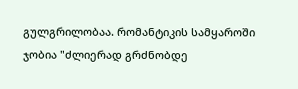გულგრილობაა. რომანტიკის სამყაროში ჯობია "ძლიერად გრძნობდე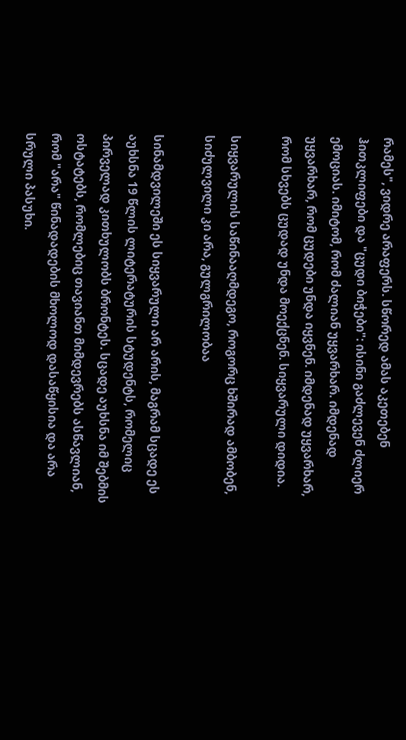რამეს", ვიდრე არაფერს. სწორედ ამას აკეთებენ ჰითკლიფები და "ცუდი ბიჭები": ისინი გაძლევენ ძლიერ ემოციას. იმიტომ, რომ ძალიან უყვარხარ. იმდენად უყვარხარ, რომ ცუდები უნდა იყვნენ. იმდენად უყვარხარ, რომ სხვებს ცუდად უნდა მოექცნენ. სიყვარული დიდია.

სიყვარულის საწინააღმდეგო, როგორც ხშირად ამბობენ, სიძულვილი კი არა, გულგრილობაა

სინამდვილეში ეს სიყვარული არ არის, მაგრამ სცადე ეს აუხსნა 19 წლის ლიტერატურის სტუდენტს, რომელიც პირველად კითხულობს ბრონტეს. სცადე აუხსნა იმ შებმის ოსტატებს, რომლებიც თავიანთ მიმდევრებს ასწავლიან, რომ "არა" წინადადების მხოლოდ დასაწყისია და არა სრული პასუხი.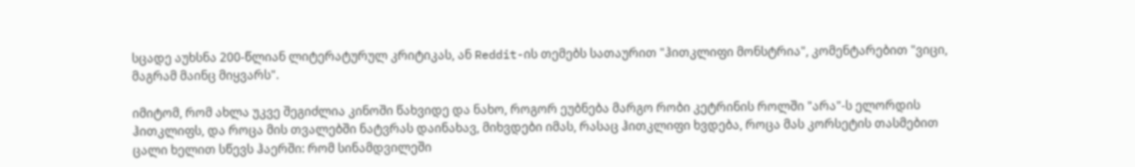სცადე აუხსნა 200-წლიან ლიტერატურულ კრიტიკას, ან Reddit-ის თემებს სათაურით "ჰითკლიფი მონსტრია", კომენტარებით "ვიცი, მაგრამ მაინც მიყვარს".

იმიტომ, რომ ახლა უკვე შეგიძლია კინოში წახვიდე და ნახო, როგორ ეუბნება მარგო რობი კეტრინის როლში "არა"-ს ელორდის ჰითკლიფს, და როცა მის თვალებში ნატვრას დაინახავ, მიხვდები იმას, რასაც ჰითკლიფი ხვდება, როცა მას კორსეტის თასმებით ცალი ხელით სწევს ჰაერში: რომ სინამდვილეში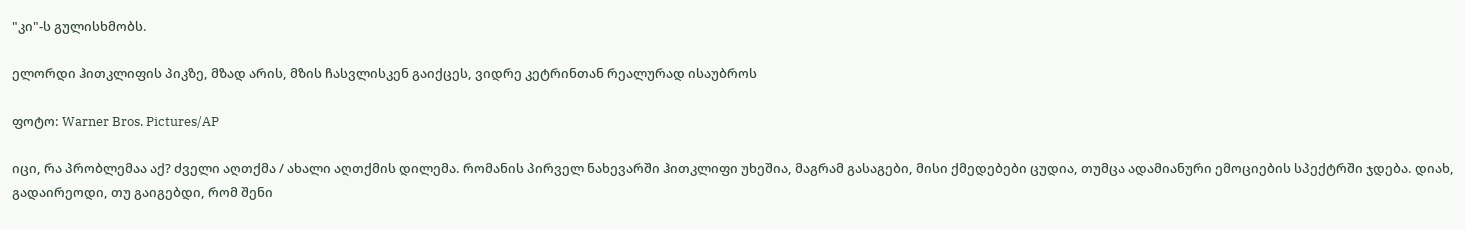"კი"-ს გულისხმობს.

ელორდი ჰითკლიფის პიკზე, მზად არის, მზის ჩასვლისკენ გაიქცეს, ვიდრე კეტრინთან რეალურად ისაუბროს

ფოტო: Warner Bros. Pictures/AP

იცი, რა პრობლემაა აქ? ძველი აღთქმა / ახალი აღთქმის დილემა. რომანის პირველ ნახევარში ჰითკლიფი უხეშია, მაგრამ გასაგები, მისი ქმედებები ცუდია, თუმცა ადამიანური ემოციების სპექტრში ჯდება. დიახ, გადაირეოდი, თუ გაიგებდი, რომ შენი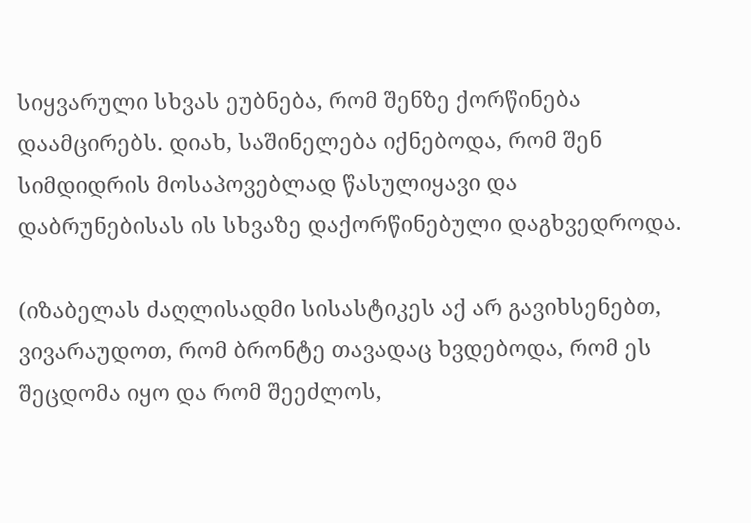სიყვარული სხვას ეუბნება, რომ შენზე ქორწინება დაამცირებს. დიახ, საშინელება იქნებოდა, რომ შენ სიმდიდრის მოსაპოვებლად წასულიყავი და დაბრუნებისას ის სხვაზე დაქორწინებული დაგხვედროდა.

(იზაბელას ძაღლისადმი სისასტიკეს აქ არ გავიხსენებთ, ვივარაუდოთ, რომ ბრონტე თავადაც ხვდებოდა, რომ ეს შეცდომა იყო და რომ შეეძლოს,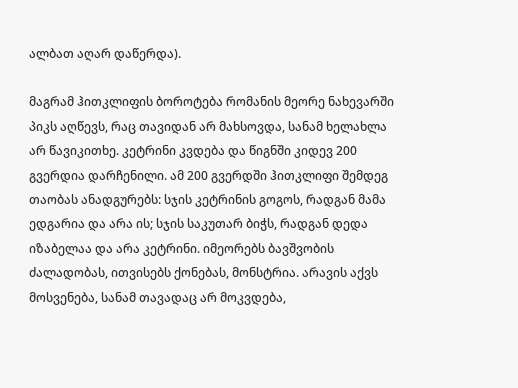ალბათ აღარ დაწერდა).

მაგრამ ჰითკლიფის ბოროტება რომანის მეორე ნახევარში პიკს აღწევს, რაც თავიდან არ მახსოვდა, სანამ ხელახლა არ წავიკითხე. კეტრინი კვდება და წიგნში კიდევ 200 გვერდია დარჩენილი. ამ 200 გვერდში ჰითკლიფი შემდეგ თაობას ანადგურებს: სჯის კეტრინის გოგოს, რადგან მამა ედგარია და არა ის; სჯის საკუთარ ბიჭს, რადგან დედა იზაბელაა და არა კეტრინი. იმეორებს ბავშვობის ძალადობას, ითვისებს ქონებას, მონსტრია. არავის აქვს მოსვენება, სანამ თავადაც არ მოკვდება,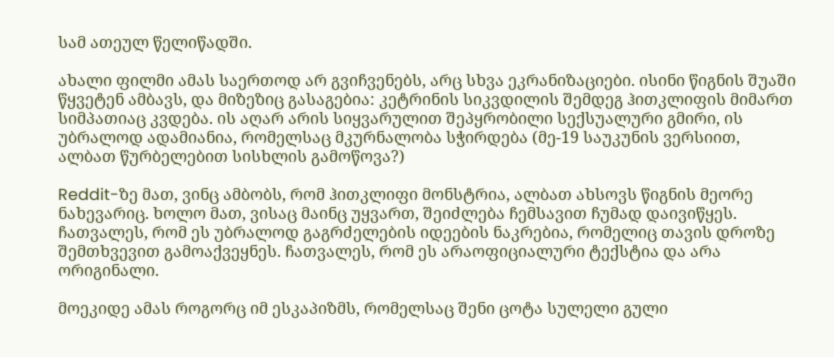სამ ათეულ წელიწადში.

ახალი ფილმი ამას საერთოდ არ გვიჩვენებს, არც სხვა ეკრანიზაციები. ისინი წიგნის შუაში წყვეტენ ამბავს, და მიზეზიც გასაგებია: კეტრინის სიკვდილის შემდეგ ჰითკლიფის მიმართ სიმპათიაც კვდება. ის აღარ არის სიყვარულით შეპყრობილი სექსუალური გმირი, ის უბრალოდ ადამიანია, რომელსაც მკურნალობა სჭირდება (მე-19 საუკუნის ვერსიით, ალბათ წურბელებით სისხლის გამოწოვა?)

Reddit-ზე მათ, ვინც ამბობს, რომ ჰითკლიფი მონსტრია, ალბათ ახსოვს წიგნის მეორე ნახევარიც. ხოლო მათ, ვისაც მაინც უყვართ, შეიძლება ჩემსავით ჩუმად დაივიწყეს. ჩათვალეს, რომ ეს უბრალოდ გაგრძელების იდეების ნაკრებია, რომელიც თავის დროზე შემთხვევით გამოაქვეყნეს. ჩათვალეს, რომ ეს არაოფიციალური ტექსტია და არა ორიგინალი.

მოეკიდე ამას როგორც იმ ესკაპიზმს, რომელსაც შენი ცოტა სულელი გული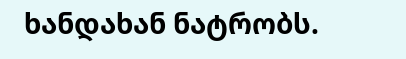ხანდახან ნატრობს.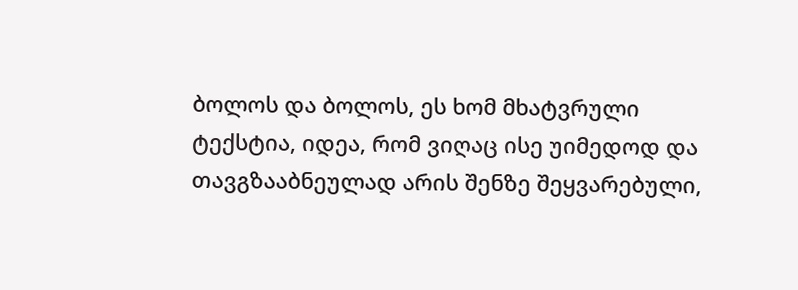ბოლოს და ბოლოს, ეს ხომ მხატვრული ტექსტია, იდეა, რომ ვიღაც ისე უიმედოდ და თავგზააბნეულად არის შენზე შეყვარებული,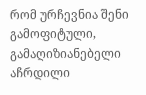რომ ურჩევნია შენი გამოფიტული, გამაღიზიანებელი აჩრდილი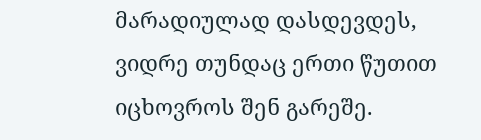მარადიულად დასდევდეს, ვიდრე თუნდაც ერთი წუთით იცხოვროს შენ გარეშე.